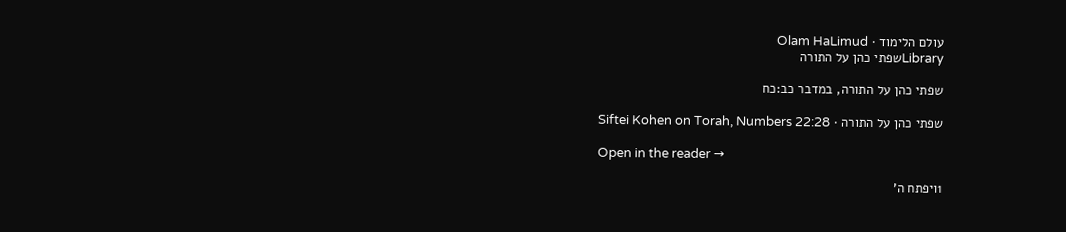עולם הלימוד · Olam HaLimud
Libraryשפתי כהן על התורה

שפתי כהן על התורה, במדבר כב:כח

שפתי כהן על התורה · Siftei Kohen on Torah, Numbers 22:28

Open in the reader →

1ויפתח ה'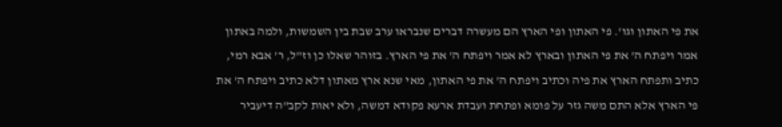את פי האתון וגו'. פי האתון ופי הארץ הם מעשרה דברים שנבראו ערב שבת בין השמשות, ולמה באתון אמר ויפתח ה' את פי האתון ובארץ לא אמר ויפתח ה' את פי הארץ. בזוהר שאלו כן וז"ל, ר' אבא רמי, כתיב ותפתח הארץ את פיה וכתיב ויפתח ה' את פי האתון, מאי שנא ארץ מאתון דלא כתיב ויפתח ה' את פי הארץ אלא התם משה גזר על פומא ופתחת ועבדת ארעא פקודא דמשה, ולא יאות לקב"ה דיעביר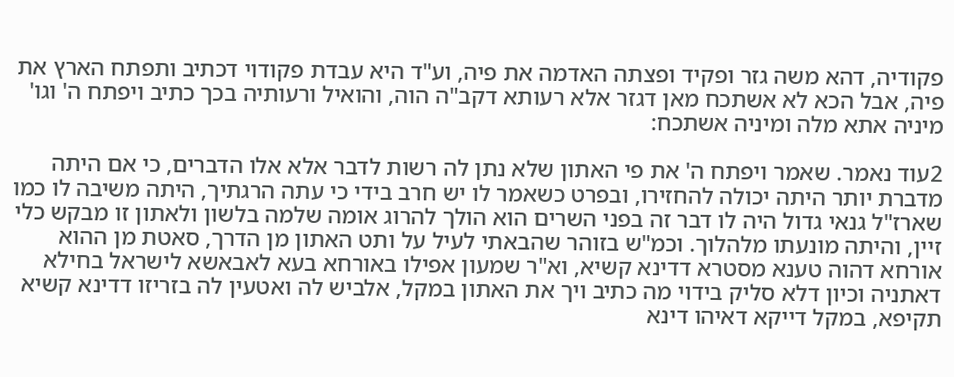פקודיה, דהא משה גזר ופקיד ופצתה האדמה את פיה, וע"ד היא עבדת פקודוי דכתיב ותפתח הארץ את פיה, אבל הכא לא אשתכח מאן דגזר אלא רעותא דקב"ה הוה, והואיל ורעותיה בכך כתיב ויפתח ה' וגו' מיניה אתא מלה ומיניה אשתכח:

2עוד נאמר. שאמר ויפתח ה' את פי האתון שלא נתן לה רשות לדבר אלא אלו הדברים, כי אם היתה מדברת יותר היתה יכולה להחזירו, ובפרט כשאמר לו יש חרב בידי כי עתה הרגתיך, היתה משיבה לו כמו שארז"ל גנאי גדול היה לו דבר זה בפני השרים הוא הולך להרוג אומה שלמה בלשון ולאתון זו מבקש כלי זיין, והיתה מונעתו מלהלוך. וכמ"ש בזוהר שהבאתי לעיל על ותט האתון מן הדרך, סאטת מן ההוא אורחא דהוה טענא מסטרא דדינא קשיא, וא"ר שמעון אפילו באורחא בעא לאבאשא לישראל בחילא דאתניה וכיון דלא סליק בידוי מה כתיב ויך את האתון במקל, אלביש לה ואטעין לה בזריזו דדינא קשיא תקיפא, במקל דייקא דאיהו דינא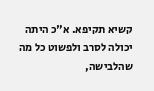קשיא תקיפא. א"כ היתה יכולה לסרב ולפשוט כל מה שהלבישה,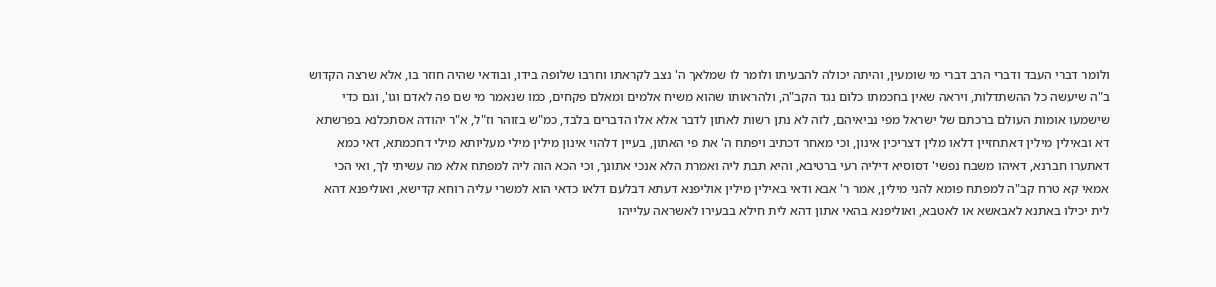ולומר דברי העבד ודברי הרב דברי מי שומעין, והיתה יכולה להבעיתו ולומר לו שמלאך ה' נצב לקראתו וחרבו שלופה בידו, ובודאי שהיה חוזר בו, אלא שרצה הקדוש ב"ה שיעשה כל ההשתדלות, ויראה שאין בחכמתו כלום נגד הקב"ה, ולהראותו שהוא משיח אלמים ומאלם פקחים, כמו שנאמר מי שם פה לאדם וגו', וגם כדי שישמעו אומות העולם ברכתם של ישראל מפי נביאיהם, לזה לא נתן רשות לאתון לדבר אלא אלו הדברים בלבד, כמ"ש בזוהר וז"ל, א"ר יהודה אסתכלנא בפרשתא דא ובאילין מילין דאתחזיין דלאו מלין דצריכין אינון, וכי מאחר דכתיב ויפתח ה' את פי האתון, בעיין דלהוי אינון מילין מילי מעליותא מילי דחכמתא, דאי כמא דאתערו חברנא, דאיהו משבח נפשי' דסוסיא דיליה רעי ברטיבא, והיא תבת ליה ואמרת הלא אנכי אתונך, וכי הכא הוה ליה למפתח אלא מה עשיתי לך, ואי הכי אמאי קא טרח קב"ה למפתח פומא להני מילין, אמר ר' אבא ודאי באילין מילין אוליפנא דעתא דבלעם דלאו כדאי הוא למשרי עליה רוחא קדישא, ואוליפנא דהא לית יכילו באתנא לאבאשא או לאטבא, ואוליפנא בהאי אתון דהא לית חילא בבעירו לאשראה עלייהו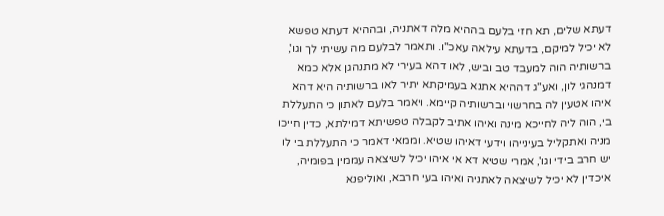דעתא שלים, תא חזי בלעם בההיא מלה דאתניה, ובההיא דעתא טפשא לא יכיל למיקם, בדעתא עילאה עאכ"ו. ותאמר לבלעם מה עשיתי לך וגו', ברשותיה הוה למעבד טב וביש, לאו דהא בעירי לא מתנהגן אלא כמא דמנהגי לון, ואע"ג דההיא אתנא בעמיקתא יתיר לאו ברשותיה היא דהא איהו אטעין לה בחרשוי וברשותיה קיימא. ויאמר בלעם לאתון כי התעללת בי, הוה ליה לחייכא מינה ואיהו אתיב לקבלה טפשיתא דמילתא, כדין חייכו מניה ואתקליל בעינייהו וידעי דאיהו שטיא. וממאי דאמר כי התעללת בי לו יש חרב בידי וגו', אמרי שטיא דא אי איהו יכיל לשיצאה עממין בפומיה, איכדין לא יכיל לשיצאה לאתניה ואיהו בעי חרבא, ואוליפנא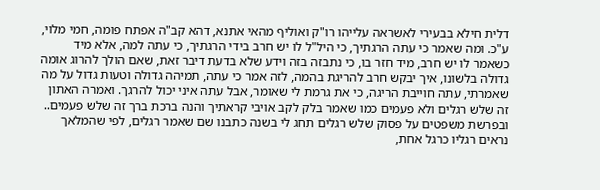דלית חילא בבעירי לאשראה עלייהו רו"ק ואוליף מהאי אתנא, דהא קב"ה אפתח פומה, חמי מלוי, ע"כ. ומה שאמר כי עתה הרגתיך, כי היל"ל לו יש חרב בידי הרגתיך, כי עתה למה, אלא מיד כשאמר לו יש חרב, מיד חזר בו, כי נתבזה בזה וידע שלא בדעת דיבר זאת, שאם הולך להרוג אומה גדולה בלשונו, איך יבקש חרב להריגת בהמה, לזה אמר כי עתה, תמיהה גדולה וטעות גדול על מה שאמרתי, עתה חוייבת הריגה, כי את גרמת לי שאומר, אבל עתה איני יכול להרגך. ואמרה האתון זה שלש רגלים ולא פעמים כמו שאמר בלק לקב אויבי קראתיך והנה ברכת ברך זה שלש פעמים.. ובפרשת משפטים על פסוק שלש רגלים תחג לי בשנה כתבנו שם שאמר רגלים, לפי שהמלאך נראים רגליו כרגל אחת,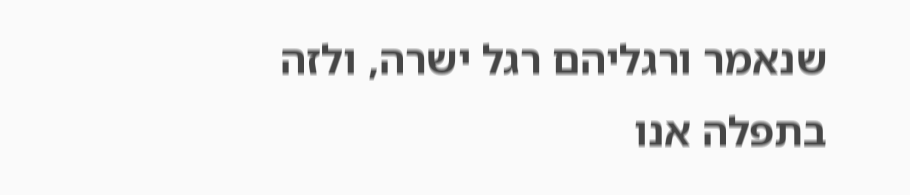שנאמר ורגליהם רגל ישרה, ולזה בתפלה אנו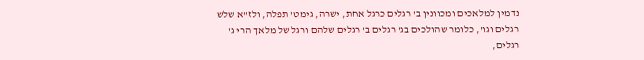נדמין למלאכים ומכוונין ב' רגלים כרגל אחת, ישרה, גימט' תפלה, ולז"א שלש רגלים וגו', כלומר שהולכים בג' רגלים ב' רגלים שלהם ורגל של מלאך הרי ג' רגלים,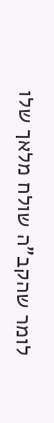לומר שהקב"ה שולח מלאך שלו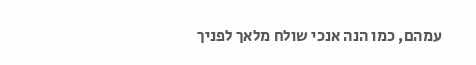עמהם, כמו הנה אנכי שולח מלאך לפניך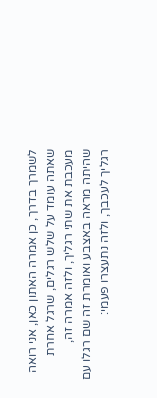לשמרך בדרך, כן אמרה האתון כאן, אני רואה שאתה עומד על שלש רגלים, שרגל אחרת מעכבת את שתי רגליך, ולזה אמרה זה, שהיתה מראה באצבע ואומרת זה שם רגלו עם רגליך לעכבך, ולזה נתעצרו פעמי: